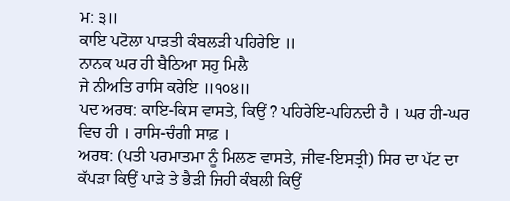ਮ: ੩॥
ਕਾਇ ਪਟੋਲਾ ਪਾੜਤੀ ਕੰਬਲੜੀ ਪਹਿਰੇਇ ॥
ਨਾਨਕ ਘਰ ਹੀ ਬੈਠਿਆ ਸਹੁ ਮਿਲੈ
ਜੇ ਨੀਅਤਿ ਰਾਸਿ ਕਰੇਇ ॥੧੦੪॥
ਪਦ ਅਰਥ: ਕਾਇ-ਕਿਸ ਵਾਸਤੇ, ਕਿਉਂ ? ਪਹਿਰੇਇ-ਪਹਿਨਦੀ ਹੈ । ਘਰ ਹੀ-ਘਰ ਵਿਚ ਹੀ । ਰਾਸਿ-ਚੰਗੀ ਸਾਫ਼ ।
ਅਰਥ: (ਪਤੀ ਪਰਮਾਤਮਾ ਨੂੰ ਮਿਲਣ ਵਾਸਤੇ, ਜੀਵ-ਇਸਤ੍ਰੀ) ਸਿਰ ਦਾ ਪੱਟ ਦਾ ਕੱਪੜਾ ਕਿਉਂ ਪਾੜੇ ਤੇ ਭੈੜੀ ਜਿਹੀ ਕੰਬਲੀ ਕਿਉਂ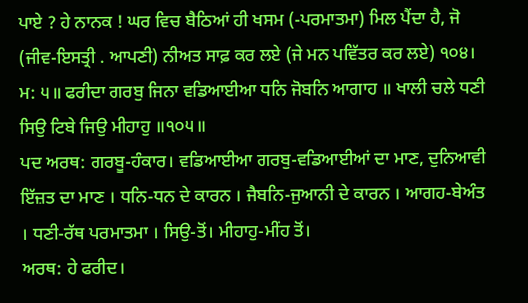ਪਾਏ ? ਹੇ ਨਾਨਕ ! ਘਰ ਵਿਚ ਬੈਠਿਆਂ ਹੀ ਖਸਮ (-ਪਰਮਾਤਮਾ) ਮਿਲ ਪੈਂਦਾ ਹੈ, ਜੋ (ਜੀਵ-ਇਸਤ੍ਰੀ . ਆਪਣੀ) ਨੀਅਤ ਸਾਫ਼ ਕਰ ਲਏ (ਜੇ ਮਨ ਪਵਿੱਤਰ ਕਰ ਲਏ) ੧੦੪। ਮ: ੫॥ ਫਰੀਦਾ ਗਰਬੁ ਜਿਨਾ ਵਡਿਆਈਆ ਧਨਿ ਜੋਬਨਿ ਆਗਾਹ ॥ ਖਾਲੀ ਚਲੇ ਧਣੀ ਸਿਉ ਟਿਬੇ ਜਿਉ ਮੀਹਾਹੁ ॥੧੦੫॥
ਪਦ ਅਰਥ: ਗਰਬੂ-ਹੰਕਾਰ। ਵਡਿਆਈਆ ਗਰਬੁ-ਵਡਿਆਈਆਂ ਦਾ ਮਾਣ, ਦੁਨਿਆਵੀ ਇੱਜ਼ਤ ਦਾ ਮਾਣ । ਧਨਿ-ਧਨ ਦੇ ਕਾਰਨ । ਜੈਬਨਿ-ਜੁਆਨੀ ਦੇ ਕਾਰਨ । ਆਗਹ-ਬੇਅੰਤ । ਧਣੀ-ਰੱਥ ਪਰਮਾਤਮਾ । ਸਿਉ-ਤੋਂ। ਮੀਹਾਹੁ-ਮੀਂਹ ਤੋਂ।
ਅਰਥ: ਹੇ ਫਰੀਦ।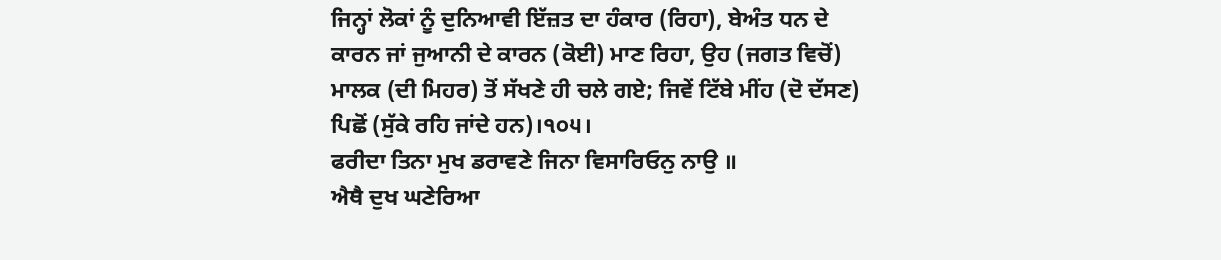ਜਿਨ੍ਹਾਂ ਲੋਕਾਂ ਨੂੰ ਦੁਨਿਆਵੀ ਇੱਜ਼ਤ ਦਾ ਹੰਕਾਰ (ਰਿਹਾ), ਬੇਅੰਤ ਧਨ ਦੇ ਕਾਰਨ ਜਾਂ ਜੁਆਨੀ ਦੇ ਕਾਰਨ (ਕੋਈ) ਮਾਣ ਰਿਹਾ, ਉਹ (ਜਗਤ ਵਿਚੋਂ) ਮਾਲਕ (ਦੀ ਮਿਹਰ) ਤੋਂ ਸੱਖਣੇ ਹੀ ਚਲੇ ਗਏ; ਜਿਵੇਂ ਟਿੱਬੇ ਮੀਂਹ (ਦੋ ਦੱਸਣ) ਪਿਛੋਂ (ਸੁੱਕੇ ਰਹਿ ਜਾਂਦੇ ਹਨ)।੧੦੫।
ਫਰੀਦਾ ਤਿਨਾ ਮੁਖ ਡਰਾਵਣੇ ਜਿਨਾ ਵਿਸਾਰਿਓਨੁ ਨਾਉ ॥
ਐਥੈ ਦੁਖ ਘਣੇਰਿਆ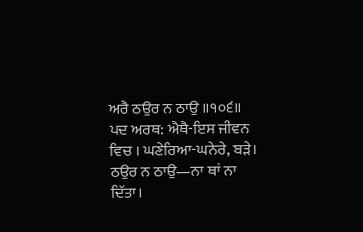ਅਰੈ ਠਉਰ ਨ ਠਾਉ ॥੧੦੬॥
ਪਦ ਅਰਥ: ਐਥੈ-ਇਸ ਜੀਵਨ ਵਿਚ । ਘਣੇਰਿਆ-ਘਨੇਰੇ, ਬੜੇ। ਠਉਰ ਨ ਠਾਉ—ਨਾ ਥਾਂ ਨਾ ਦਿੱਤਾ।